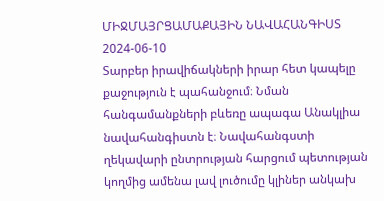ՄԻՋՄԱՅՐՑԱՄԱՔԱՅԻՆ ՆԱՎԱՀԱՆԳԻՍՏ
2024-06-10
Տարբեր իրավիճակների իրար հետ կապելը քաջություն է պահանջում։ Նման հանգամանքների բևեռը ապագա Անակլիա նավահանգիստն է։ Նավահանգստի ղեկավարի ընտրության հարցում պետության կողմից ամենա լավ լուծումը կլիներ անկախ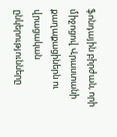ֆոնդային բիրժան, որի միջոցով Վրաստանի քաղաքացիներն ու վրացական ընկերությունները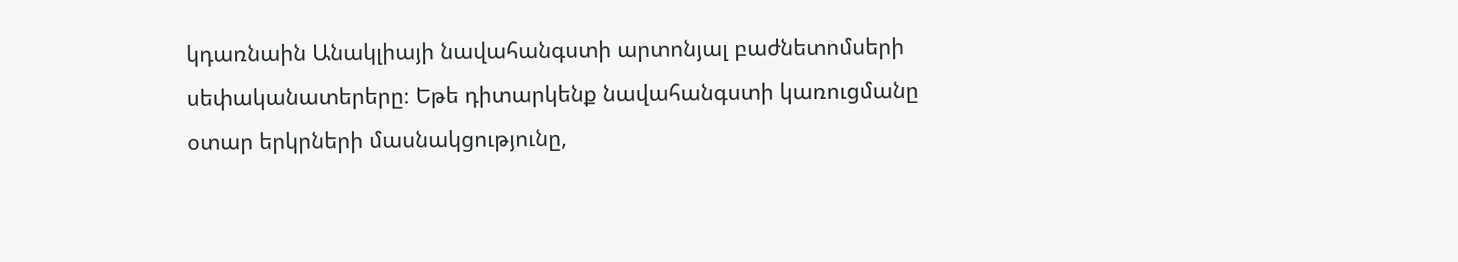կդառնաին Անակլիայի նավահանգստի արտոնյալ բաժնետոմսերի սեփականատերերը։ Եթե դիտարկենք նավահանգստի կառուցմանը օտար երկրների մասնակցությունը,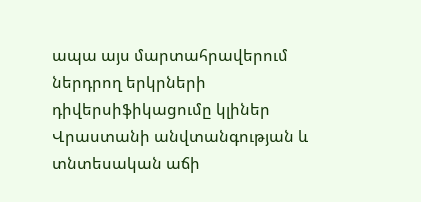ապա այս մարտահրավերում ներդրող երկրների դիվերսիֆիկացումը կլիներ Վրաստանի անվտանգության և տնտեսական աճի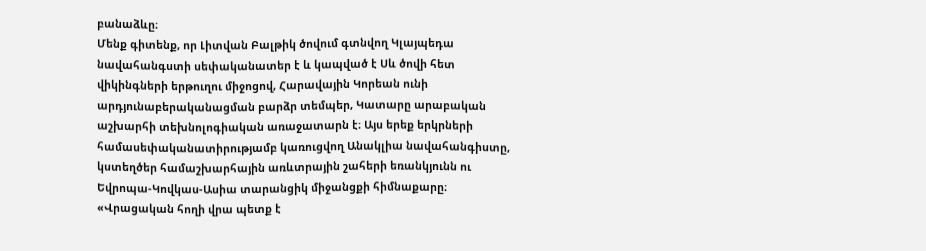բանաձևը։
Մենք գիտենք, որ Լիտվան Բալթիկ ծովում գտնվող Կլայպեդա նավահանգստի սեփականատեր է և կապված է Սև ծովի հետ վիկինգների երթուղու միջոցով, Հարավային Կորեան ունի արդյունաբերականացման բարձր տեմպեր, Կատարը արաբական աշխարհի տեխնոլոգիական առաջատարն է։ Այս երեք երկրների համասեփականատիրությամբ կառուցվող Անակլիա նավահանգիստը, կստեղծեր համաշխարհային առևտրային շահերի եռանկյունն ու Եվրոպա-Կովկաս-Ասիա տարանցիկ միջանցքի հիմնաքարը։
«Վրացական հողի վրա պետք է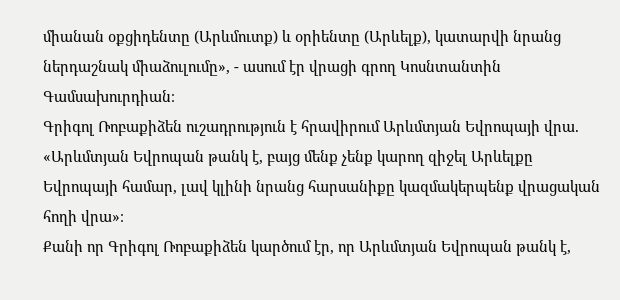միանան օքցիդենտը (Արևմուտք) և օրիենտը (Արևելք), կատարվի նրանց ներդաշնակ միաձուլումը», - ասում էր վրացի գրող Կոսնտանտին Գամսախուրդիան։
Գրիգոլ Ռոբաքիձեն ուշադրություն է հրավիրում Արևմտյան Եվրոպայի վրա. «Արևմտյան Եվրոպան թանկ է, բայց մենք չենք կարող զիջել Արևելքը Եվրոպայի համար, լավ կլինի նրանց հարսանիքը կազմակերպենք վրացական հողի վրա»։
Քանի որ Գրիգոլ Ռոբաքիձեն կարծում էր, որ Արևմտյան Եվրոպան թանկ է,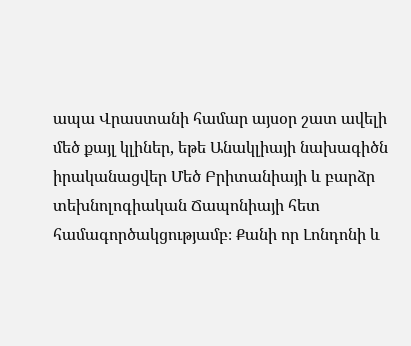ապա Վրաստանի համար այսօր շատ ավելի մեծ քայլ կլիներ, եթե Անակլիայի նախագիծն իրականացվեր Մեծ Բրիտանիայի և բարձր տեխնոլոգիական Ճապոնիայի հետ համագործակցությամբ։ Քանի որ Լոնդոնի և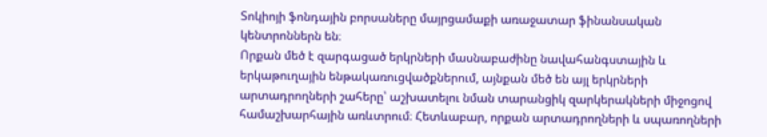Տոկիոյի ֆոնդային բորսաները մայրցամաքի առաջատար ֆինանսական կենտրոններն են։
Որքան մեծ է զարգացած երկրների մասնաբաժինը նավահանգստային և երկաթուղային ենթակառուցվածքներում, այնքան մեծ են այլ երկրների արտադրողների շահերը՝ աշխատելու նման տարանցիկ զարկերակների միջոցով համաշխարհային առևտրում։ Հետևաբար, որքան արտադրողների և սպառողների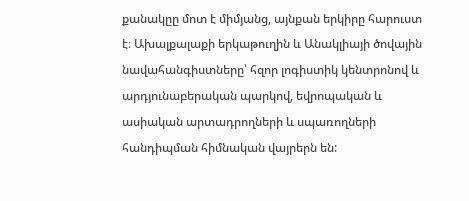քանակըը մոտ է միմյանց, այնքան երկիրը հարուստ է։ Ախալքալաքի երկաթուղին և Անակլիայի ծովային նավահանգիստները՝ հզոր լոգիստիկ կենտրոնով և արդյունաբերական պարկով, եվրոպական և ասիական արտադրողների և սպառողների հանդիպման հիմնական վայրերն են: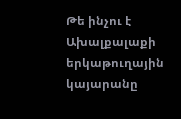Թե ինչու է Ախալքալաքի երկաթուղային կայարանը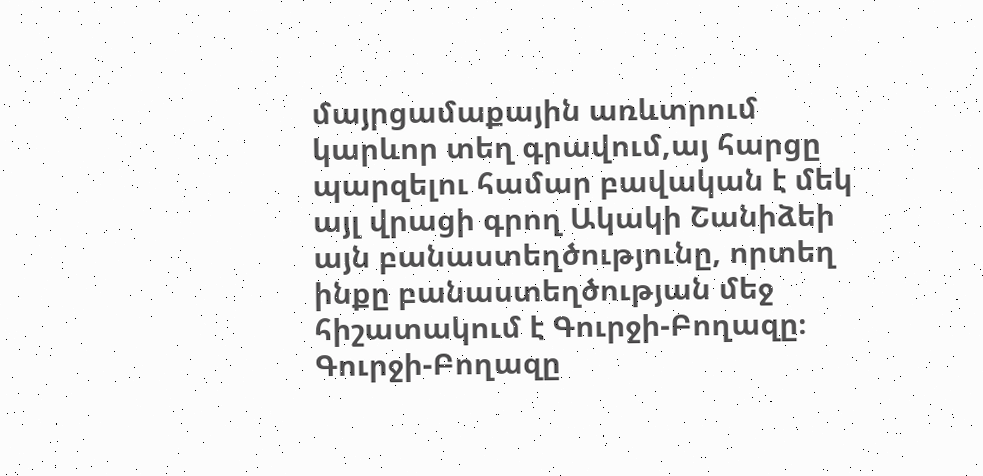մայրցամաքային առևտրում կարևոր տեղ գրավում,այ հարցը պարզելու համար բավական է մեկ այլ վրացի գրող Ակակի Շանիձեի այն բանաստեղծությունը, որտեղ ինքը բանաստեղծության մեջ հիշատակում է Գուրջի-Բողազը։ Գուրջի-Բողազը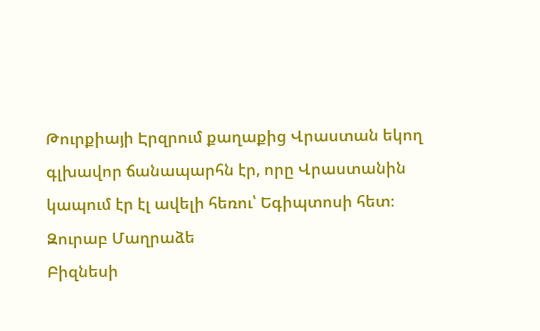Թուրքիայի Էրզրում քաղաքից Վրաստան եկող գլխավոր ճանապարհն էր, որը Վրաստանին կապում էր էլ ավելի հեռու՝ Եգիպտոսի հետ։
Զուրաբ Մաղրաձե
Բիզնեսի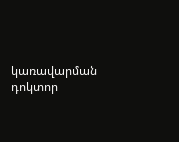կառավարման դոկտոր